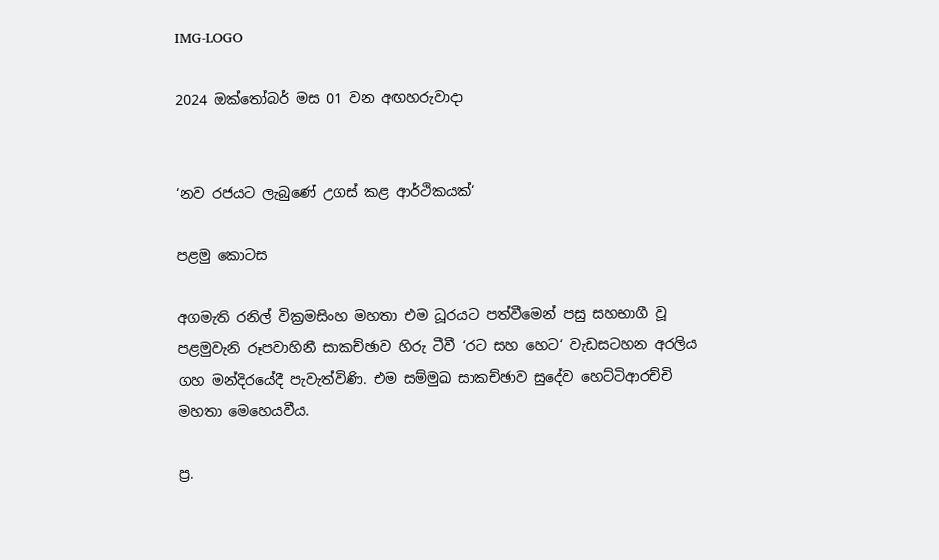IMG-LOGO

2024 ඔක්තෝබර් මස 01 වන අඟහරුවාදා


‘නව රජයට ලැබුණේ උගස් කළ ආර්ථිකයක්‘

පළමු කොටස

අගමැති රනිල් වික්‍රමසිංහ මහතා එම ධූරයට පත්වීමෙන් පසු සහභාගී වූ පළමුවැනි රූපවාහිනී සාකච්ඡාව හිරු ටීවී ‘රට සහ හෙට‘ වැඩසටහන අරලිය ගහ මන්දිරයේදී පැවැත්විණි. එම සම්මුඛ සාකච්ඡාව සුදේව හෙට්ටිආරච්චි මහතා ‍මෙහෙයවීය.

ප්‍ර.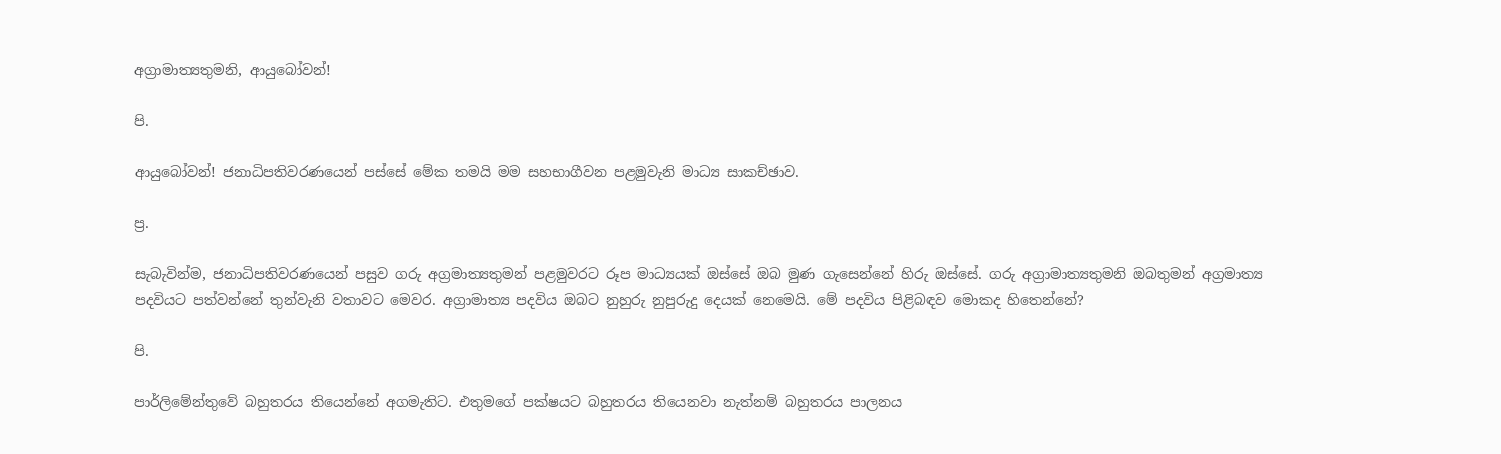අග්‍රාමාත්‍යතුමනි, ආයුබෝවන්!

පි.

ආයුබෝවන්! ජනාධිපතිවරණයෙන් පස්සේ මේක තමයි මම සහභාගීවන පළමුවැනි මාධ්‍ය සාකච්ඡාව.

ප්‍ර.

සැබැවින්ම, ජනාධිපතිවරණයෙන් පසුව ගරු අග්‍රමාත්‍යතුමන් පළමුවරට රූප මාධ්‍යයක් ඔස්සේ ඔබ මුණ ගැසෙන්නේ හිරු ඔස්සේ. ගරු අග්‍රාමාත්‍යතුමනි ඔබතුමන් අග්‍රමාත්‍ය පදවියට පත්වන්නේ තුන්වැනි වතාවට මෙවර. අග්‍රාමාත්‍ය පදවිය ඔබට නුහුරු නුපුරුදු දෙයක් නෙමෙයි. මේ පදවිය පිළිබඳව මොකද හිතෙන්නේ?

පි.

පාර්ලිමේන්තුවේ බහුතරය තියෙන්නේ අගමැතිට. එතුමගේ පක්ෂයට බහුතරය තියෙනවා නැත්නම් බහුතරය පාලනය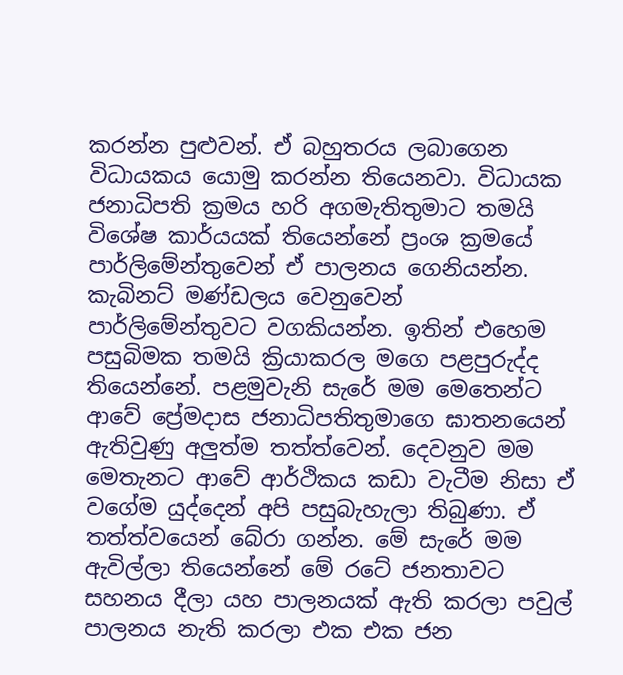කරන්න පුළුවන්. ඒ බහුතරය ලබාගෙන විධායකය යොමු කරන්න තියෙනවා. විධායක ජනාධිපති ක්‍රමය හරි අගමැතිතුමාට තමයි විශේෂ කාර්යයක් තියෙන්නේ ප්‍රංශ ක්‍රමයේ පාර්ලිමේන්තුවෙන් ඒ පාලනය ගෙනියන්න. කැබිනට් මණ්ඩලය වෙනුවෙන් පාර්ලිමේන්තුවට වගකියන්න. ඉතින් එහෙම පසුබිමක තමයි ක්‍රියාකරල මගෙ පළපුරුද්ද තියෙන්නේ. පළමුවැනි සැරේ මම මෙතෙන්ට ආවේ ප්‍රේමදාස ජනාධිපතිතුමාගෙ ඝාතනයෙන් ඇතිවුණු අලුත්ම තත්ත්වෙන්. දෙවනුව මම මෙතැනට ආවේ ආර්ථිකය කඩා වැටීම නිසා ඒ වගේම යුද්දෙන් අපි පසුබැහැලා තිබුණා. ඒ තත්ත්වයෙන් බේරා ගන්න. මේ සැරේ මම ඇවිල්ලා තියෙන්නේ මේ රටේ ජනතාවට සහනය දීලා යහ පාලනයක් ඇති කරලා පවුල් පාලනය නැති කරලා එක එක ජන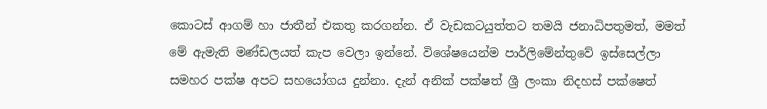කොටස් ආගම් හා ජාතීන් එකතු කරගන්න. ඒ වැඩකටයුත්තට තමයි ජනාධිපතුමත්, මමත් මේ ඇමැති මණ්ඩලයත් කැප වෙලා ඉන්නේ. විශේෂයෙන්ම පාර්ලිමේන්තුවේ ඉස්සෙල්ලා සමහර පක්ෂ අපට සහයෝගය දුන්නා. දැන් අනික් පක්ෂත් ශ්‍රී ලංකා නිදහස් පක්ෂෙත්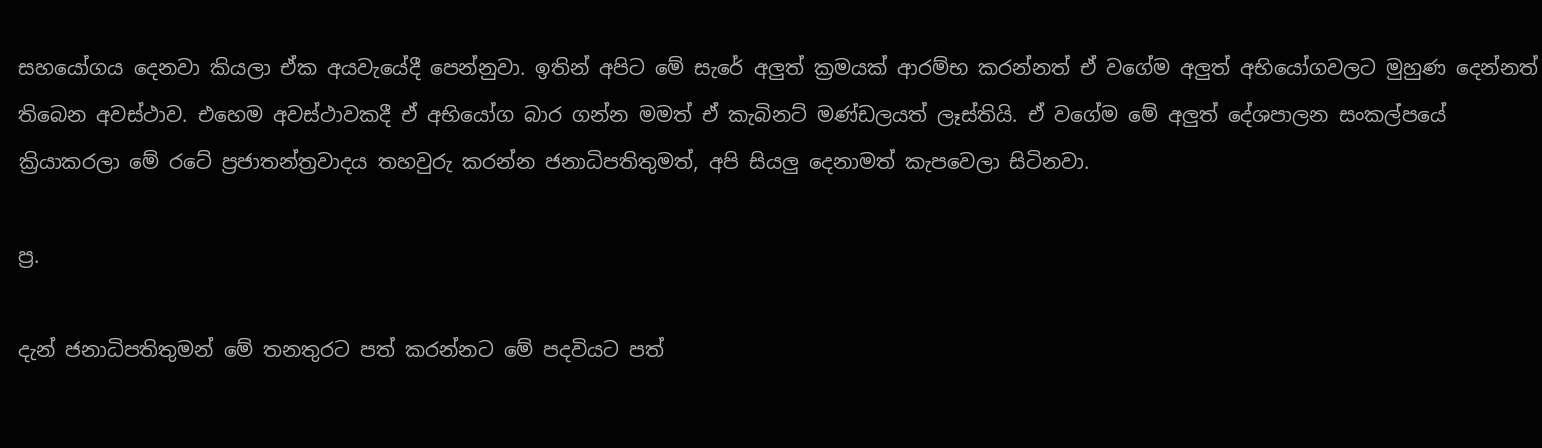සහයෝගය දෙනවා කියලා ඒක අයවැයේදී පෙන්නුවා. ඉතින් අපිට මේ සැරේ අලුත් ක්‍රමයක් ආරම්භ කරන්නත් ඒ වගේම අලුත් අභියෝගවලට මුහුණ දෙන්නත් තිබෙන අවස්ථාව. එහෙම අවස්ථාවකදී ඒ අභියෝග බාර ගන්න මමත් ඒ කැබිනට් මණ්ඩලයත් ලෑස්තියි. ඒ වගේම මේ අලුත් දේශපාලන සංකල්පයේ ක්‍රියාකරලා මේ රටේ ප්‍රජාතන්ත්‍රවාදය තහවුරු කරන්න ජනාධිපතිතුමත්, අපි සියලු දෙනාමත් කැපවෙලා සිටිනවා.

ප්‍ර.

දැන් ජනාධිපතිතුමන් මේ තනතුරට පත් කරන්නට මේ පදවියට පත්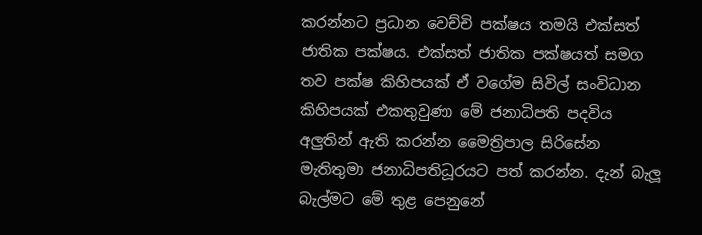කරන්නට ප්‍රධාන වෙච්චි පක්ෂය තමයි එක්සත් ජාතික පක්ෂය. එක්සත් ජාතික පක්ෂයත් සමග තව පක්ෂ කිහිපයක් ඒ වගේම සිවිල් සංවිධාන කිහිපයක් එකතුවුණා මේ ජනාධිපති පදවිය අලුතින් ඇති කරන්න මෛත්‍රිපාල සිරිසේන මැතිතුමා ජනාධිපතිධූරයට පත් කරන්න. දැන් බැලූ බැල්මට මේ තුළ පෙනුනේ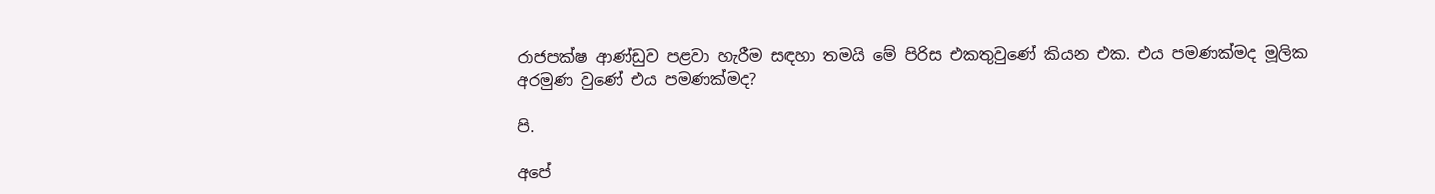රාජපක්ෂ ආණ්ඩුව පළවා හැරීම සඳහා තමයි මේ පිරිස එකතුවුණේ කියන එක. එය පමණක්මද මූලික අරමුණ වුණේ එය පමණක්මද?

පි.

අපේ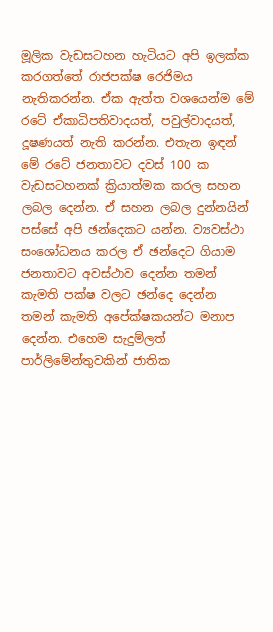මූලික වැඩසටහන හැටියට අපි ඉලක්ක කරගත්තේ රාජපක්ෂ රෙජිමය නැතිකරන්න. ඒක ඇත්ත වශයෙන්ම මේ රටේ ඒකාධිපතිවාදයත්, පවුල්වාදයත්, දූෂණයත් නැති කරන්න. එතැන ඉඳන් මේ රටේ ජනතාවට දවස් 100 ක වැඩසටහනක් ක්‍රියාත්මක කරල සහන ලබල දෙන්න. ඒ සහන ලබල දුන්නයින් පස්සේ අපි ඡන්දෙකට යන්න. ව්‍යවස්ථා සංශෝධනය කරල ඒ ඡන්දෙට ගියාම ජනතාවට අවස්ථාව දෙන්න තමන් කැමති පක්ෂ වලට ඡන්දෙ දෙන්න තමන් කැමති අපේක්ෂකයන්ට මනාප දෙන්න. එහෙම සැදුම්ලත් පාර්ලිමේන්තුවකින් ජාතික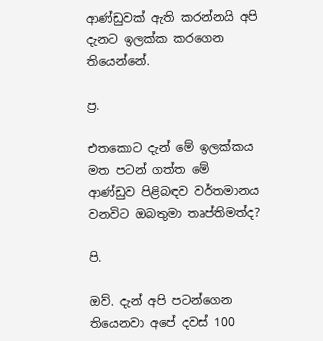ආණ්ඩුවක් ඇති කරන්නයි අපි දැනට ඉලක්ක කරගෙන තියෙන්නේ.

ප්‍ර.

එතකොට දැන් මේ ඉලක්කය මත පටන් ගත්ත මේ ආණ්ඩුව පිළිබඳව වර්තමානය වනවිට ඔබතුමා තෘප්තිමත්ද?

පි.

ඔව්. දැන් අපි පටන්ගෙන තියෙනවා අපේ දවස් 100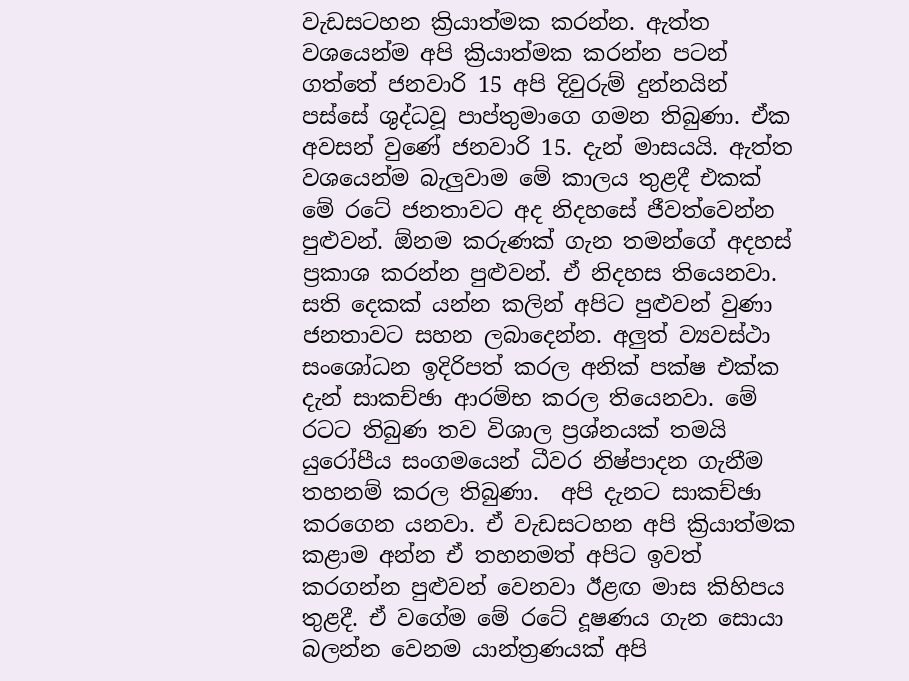වැඩසටහන ක්‍රියාත්මක කරන්න. ඇත්ත වශයෙන්ම අපි ක්‍රියාත්මක කරන්න පටන් ගත්තේ ජනවාරි 15 අපි දිවුරුම් දුන්නයින් පස්සේ ශුද්ධවූ පාප්තුමාගෙ ගමන තිබුණා. ඒක අවසන් වුණේ ජනවාරි 15. දැන් මාසයයි. ඇත්ත වශයෙන්ම බැලුවාම මේ කාලය තුළදී එකක් මේ රටේ ජනතාවට අද නිදහසේ ජීවත්වෙන්න පුළුවන්. ඕනම කරුණක් ගැන තමන්ගේ අදහස් ප්‍රකාශ කරන්න පුළුවන්. ඒ නිදහස තියෙනවා. සති දෙකක් යන්න කලින් අපිට පුළුවන් වුණා ජනතාවට සහන ලබාදෙන්න. අලුත් ව්‍යවස්ථා සංශෝධන ඉදිරිපත් කරල අනික් පක්ෂ එක්ක දැන් සාකච්ඡා ආරම්භ කරල තියෙනවා. මේ රටට තිබුණ තව විශාල ප්‍රශ්නයක් තමයි යුරෝපීය සංගමයෙන් ධීවර නිෂ්පාදන ගැනීම තහනම් කරල තිබුණා.  අපි දැනට සාකච්ඡා කරගෙන යනවා. ඒ වැඩසටහන අපි ක්‍රියාත්මක කළාම අන්න ඒ තහනමත් අපිට ඉවත් කරගන්න පුළුවන් වෙනවා ඊළඟ මාස කිහිපය තුළදී. ඒ වගේම මේ රටේ දූෂණය ගැන සොයා බලන්න වෙනම යාන්ත්‍රණයක් අපි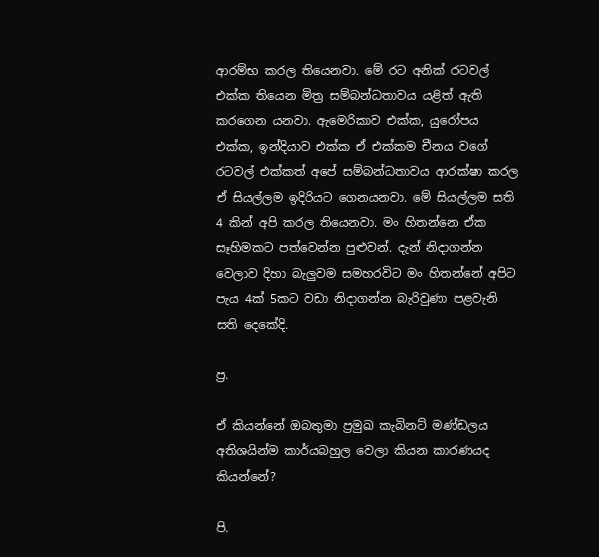ආරම්භ කරල තියෙනවා. මේ රට අනික් රටවල් එක්ක තියෙන මිත්‍ර සම්බන්ධතාවය යළිත් ඇති කරගෙන යනවා. ඇමෙරිකාව එක්ක, යුරෝපය එක්ක, ඉන්දියාව එක්ක ඒ එක්කම චීනය වගේ රටවල් එක්කත් අපේ සම්බන්ධතාවය ආරක්ෂා කරල ඒ සියල්ලම ඉදිරියට ගෙනයනවා. මේ සියල්ලම සති 4 කින් අපි කරල තියෙනවා. මං හිතන්නෙ ඒක සෑහිමකට පත්වෙන්න පුළුවන්. දැන් නිදාගන්න වෙලාව දිහා බැලුවම සමහරවිට මං හිතන්නේ අපිට පැය 4ක් 5කට වඩා නිදාගන්න බැරිවුණා පළවැනි සති දෙකේදි.

ප්‍ර.

ඒ කියන්නේ ඔබතුමා ප්‍රමුඛ කැබිනට් මණ්ඩලය අතිශයින්ම කාර්යබහුල වෙලා කියන කාරණයද කියන්නේ?

පි.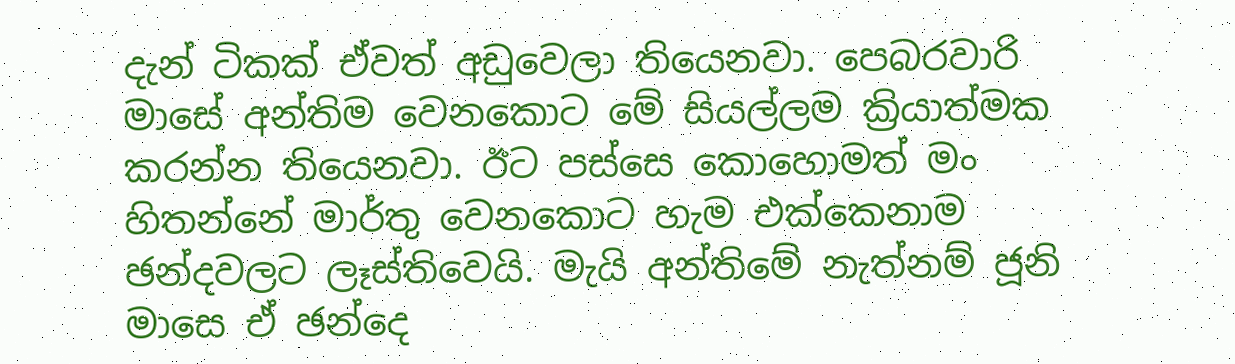දැන් ටිකක් ඒවත් අඩුවෙලා තියෙනවා. පෙබරවාරි මාසේ අන්තිම වෙනකොට මේ සියල්ලම ක්‍රියාත්මක කරන්න තියෙනවා. ඊට පස්සෙ කොහොමත් මං හිතන්නේ මාර්තු වෙනකොට හැම එක්කෙනාම ඡන්දවලට ලෑස්තිවෙයි. මැයි අන්තිමේ නැත්නම් ජූනි මාසෙ ඒ ඡන්දෙ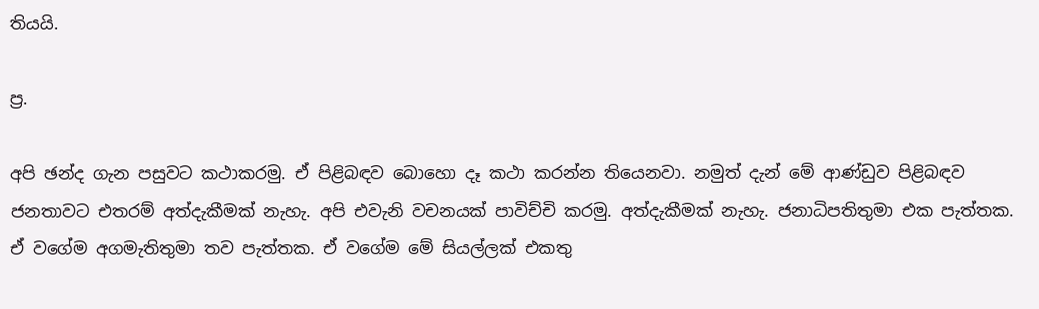තියයි.

ප්‍ර.

අපි ඡන්ද ගැන පසුවට කථාකරමු. ඒ පිළිබඳව බොහො දෑ කථා කරන්න තියෙනවා. නමුත් දැන් මේ ආණ්ඩුව පිළිබඳව ජනතාවට එතරම් අත්දැකීමක් නැහැ. අපි එවැනි වචනයක් පාවිච්චි කරමු. අත්දැකීමක් නැහැ. ජනාධිපතිතුමා එක පැත්තක. ඒ වගේම අගමැතිතුමා තව පැත්තක. ඒ වගේම මේ සියල්ලක් එකතු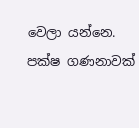වෙලා යන්නෙ. පක්ෂ ගණනාවක්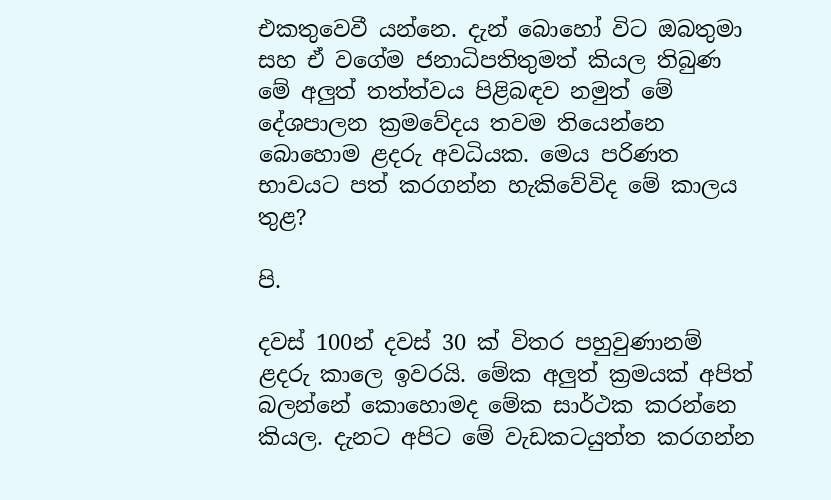එකතුවෙවී යන්නෙ. දැන් බොහෝ විට ඔබතුමා සහ ඒ වගේම ජනාධිපතිතුමත් කියල තිබුණ මේ අලුත් තත්ත්වය පිළිබඳව නමුත් මේ දේශපාලන ක්‍රමවේදය තවම තියෙන්නෙ බොහොම ළදරු අවධියක. මෙය පරිණත භාවයට පත් කරගන්න හැකිවේවිද මේ කාලය තුළ?

පි.

දවස් 100න් දවස් 30 ක් විතර පහුවුණානම් ළදරු කාලෙ ඉවරයි. මේක අලුත් ක්‍රමයක් අපිත් බලන්නේ කොහොමද මේක සාර්ථක කරන්නෙ කියල. දැනට අපිට මේ වැඩකටයුත්ත කරගන්න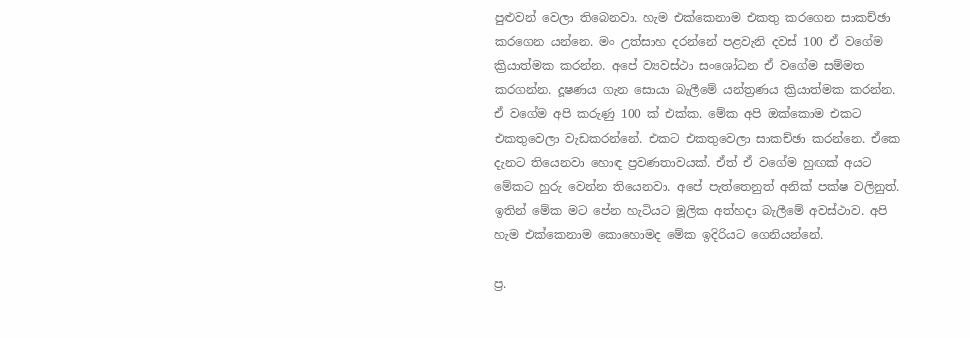පුළුවන් වෙලා තිබෙනවා. හැම එක්කෙනාම එකතු කරගෙන සාකච්ඡා කරගෙන යන්නෙ. මං උත්සාහ දරන්නේ පළවැනි දවස් 100 ඒ වගේම ක්‍රියාත්මක කරන්න. අපේ ව්‍යවස්ථා සංශෝධන ඒ වගේම සම්මත කරගන්න. දූෂණය ගැන සොයා බැලීමේ යන්ත්‍රණය ක්‍රියාත්මක කරන්න. ඒ වගේම අපි කරුණු 100 ක් එක්ක. මේක අපි ඔක්කොම එකට එකතුවෙලා වැඩකරන්නේ. එකට එකතුවෙලා සාකච්ඡා කරන්නෙ. ඒකෙ දැනට තියෙනවා හොඳ ප්‍රවණතාවයක්. ඒත් ඒ වගේම හුඟක් අයට මේකට හුරු වෙන්න තියෙනවා. අපේ පැත්තෙනුත් අනික් පක්ෂ‍ වලිනුත්. ඉතින් මේක මට පේන හැටියට මූලික අත්හදා බැලීමේ අවස්ථාව. අපි හැම එක්කෙනාම කොහොමද මේක ඉදිරියට ගෙනියන්නේ.

ප්‍ර.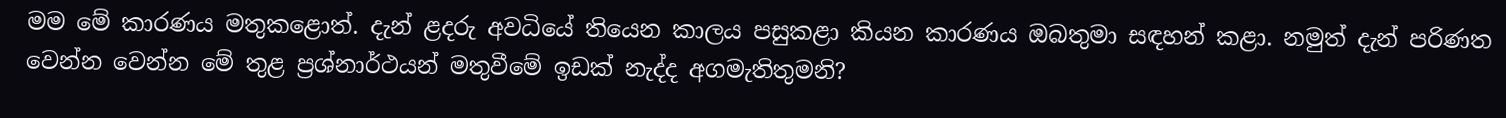මම මේ කාරණය මතුකළොත්. දැන් ළදරු අවධියේ තියෙන කාලය පසුකළා කියන කාරණය ඔබතුමා සඳහන් කළා. නමුත් දැන් පරිණත වෙන්න වෙන්න මේ තුළ ප්‍රශ්නාර්ථයන් මතුවීමේ ඉඩක් නැද්ද අගමැතිතුමනි?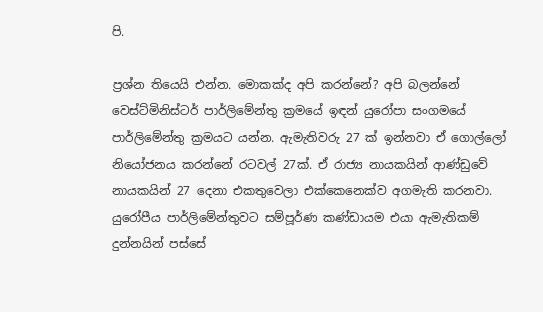පි.

ප්‍රශ්න තියෙයි එන්න. මොකක්ද අපි කරන්නේ? අපි බලන්නේ වෙස්ට්මිනිස්ටර් පාර්ලිමේන්තු ක්‍රමයේ ඉඳන් යුරෝපා සංගමයේ පාර්ලිමේන්තු ක්‍රමයට යන්න. ඇමැතිවරු 27 ක් ඉන්නවා ඒ ගොල්ලෝ නියෝජනය කරන්නේ රටවල් 27ක්. ඒ රාජ්‍ය නායකයින් ආණ්ඩුවේ නායකයින් 27 දෙනා එකතුවෙලා එක්කෙනෙක්ව අගමැති කරනවා. යුරෝපීය පාර්ලිමේන්තුවට සම්පූර්ණ කණ්ඩායම එයා ඇමැතිකම් දුන්නයින් පස්සේ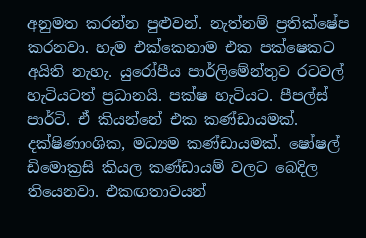අනුමත කරන්න පුළුවන්. නැත්නම් ප්‍රතික්ෂේප කරනවා. හැම එක්කෙනාම එක පක්ෂෙකට අයිති නැහැ. යුරෝපීය පාර්ලිමේන්තුව රටවල් හැටියටත් ප්‍රධානයි. පක්ෂ හැටියට. පීපල්ස් පාර්ටි. ඒ කියන්නේ එක කණ්ඩායමක්. දක්ෂිණාංශික, මධ්‍යම කණ්ඩායමක්. ෂෝෂල් ඩිමොක්‍රසි කියල කණ්ඩායම් වලට බෙදිල තියෙනවා. එකඟතාවයන්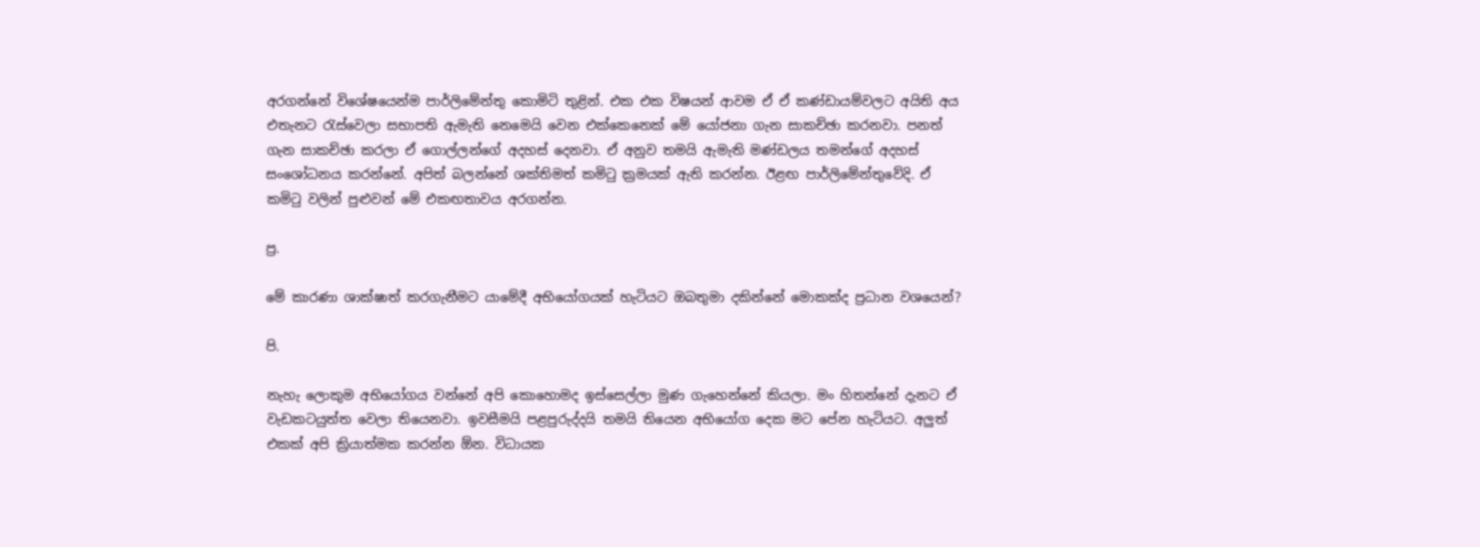අරගන්නේ විශේෂයෙන්ම පාර්ලිමේන්තු කොමිටි තුළින්. එක එක විෂයන් ආවම ඒ ඒ කණ්ඩායම්වලට අයිති අය එතැනට රැස්වෙලා සභාපති ඇමැති නෙමෙයි වෙන එක්කෙනෙක් මේ යෝජනා ගැන සාකච්ඡා කරනවා. පනත් ගැන සාකච්ඡා කරලා ඒ ගොල්ලන්ගේ අදහස් දෙනවා. ඒ අනුව තමයි ඇමැති මණ්ඩලය තමන්ගේ අදහස් සංශෝධනය කරන්නේ. අපිත් බලන්නේ ශක්තිමත් කමිටු ක්‍රමයක් ඇති කරන්න. ඊළඟ පාර්ලිමේන්තුවේදි. ඒ කමිටු වලින් පුළුවන් මේ එකඟතාවය අරගන්න.

ප්‍ර.

මේ කාරණා ශාක්ෂාත් කරගැනීමට යාමේදී අභියෝගයක් හැටියට ඔබතුමා දකින්නේ මොකක්ද ප්‍රධාන වශයෙන්?

පි.

නැහැ ලොකුම අභියෝගය වන්නේ අපි කොහොමද ඉස්සෙල්ලා මුණ ගැහෙන්නේ කියලා. මං හිතන්නේ දැනට ඒ වැඩකටයුත්ත වෙලා තියෙනවා. ඉවසීමයි පළපුරුද්දයි තමයි තියෙන අභියෝග දෙක මට පේන හැටියට. අලුත් එකක් අපි ක්‍රියාත්මක කරන්න ඕන. විධායක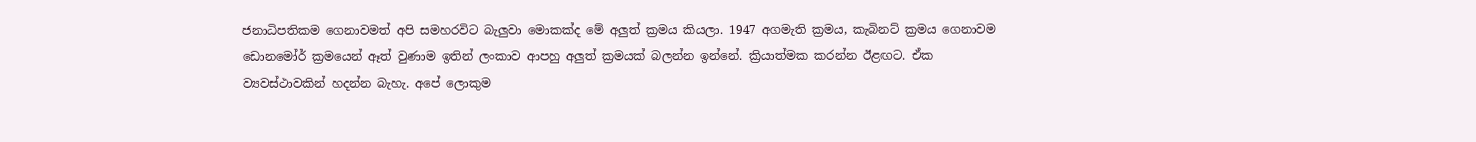ජනාධිපතිකම ගෙනාවමත් අපි සමහරවිට බැලුවා මොකක්ද මේ අලුත් ක්‍රමය කියලා. 1947 අගමැති ක්‍රමය, කැබිනට් ක්‍රමය ගෙනාවම ඩොනමෝර් ක්‍රමයෙන් ඈත් වුණාම ඉතින් ලංකාව ආපහු අලුත් ක්‍රමයක් බලන්න ඉන්නේ. ක්‍රියාත්මක කරන්න ඊළඟට. ඒක ව්‍යවස්ථාවකින් හදන්න බැහැ. අපේ ලොකුම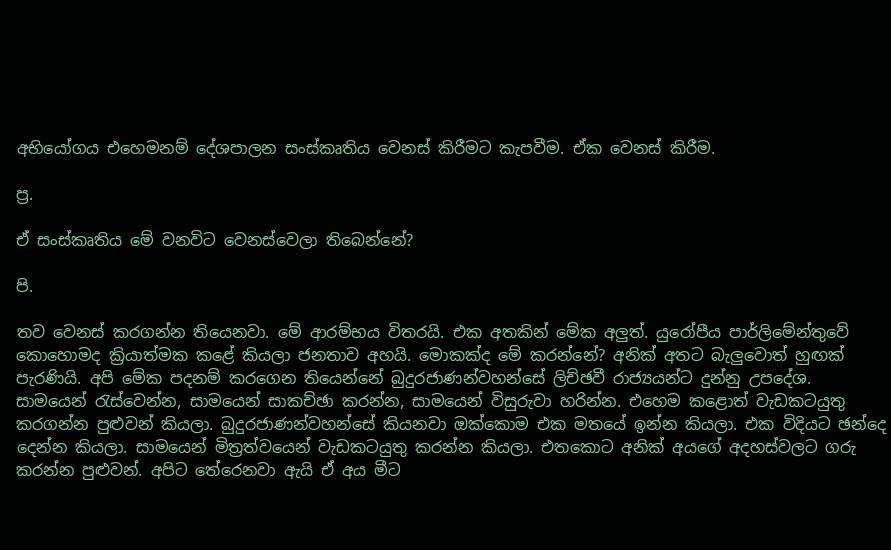අභියෝගය එහෙමනම් දේශපාලන සංස්කෘතිය වෙනස් කිරීමට කැපවීම. ඒක වෙනස් කිරීම.

ප්‍ර.

ඒ සංස්කෘතිය මේ වනවිට වෙනස්වෙලා තිබෙන්නේ?

පි.

තව වෙනස් කරගන්න තියෙනවා. මේ ආරම්භය විතරයි. එක අතකින් මේක අලුත්. යුරෝපීය පාර්ලිමේන්තුවේ කොහොමද ක්‍රියාත්මක කළේ කියලා ජනතාව අහයි. මොකක්ද මේ කරන්නේ? අනික් අතට බැලුවොත් හුඟක් පැරණියි. අපි මේක පදනම් කරගෙන තියෙන්නේ බුදුරජාණන්වහන්සේ ලිච්ඡවී රාජ්‍යයන්ට දුන්නු උපදේශ. සාමයෙන් රැස්වෙන්න, සාමයෙන් සාකච්ඡා කරන්න, සාමයෙන් විසුරුවා හරින්න. එහෙම කළොත් වැඩකටයුතු කරගන්න පුළුවන් කියලා. බුදුරජාණන්වහන්සේ කියනවා ඔක්කොම එක මතයේ ඉන්න කියලා. එක විදියට ඡන්දෙ දෙන්න කියලා. සාමයෙන් මිත්‍රත්වයෙන් වැඩකටයුතු කරන්න කියලා. එතකොට අනික් අයගේ අදහස්වලට ගරු කරන්න පුළුවන්. අපිට තේරෙනවා ඇයි ඒ අය මීට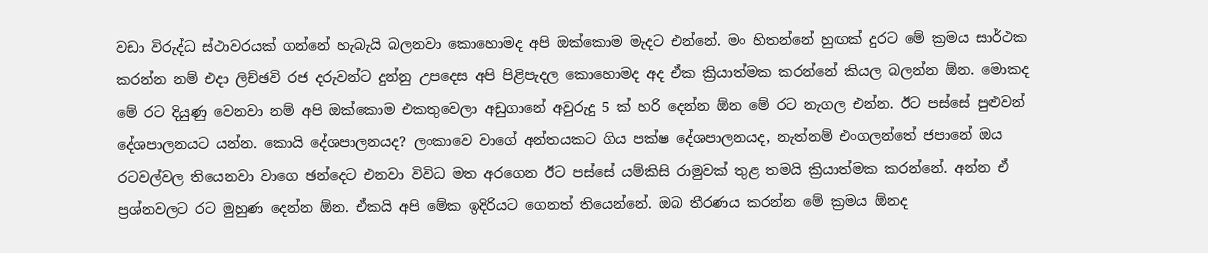වඩා විරුද්ධ ස්ථාවරයක් ගන්නේ හැබැයි බලනවා කොහොමද අපි ඔක්කොම මැදට එන්නේ. මං හිතන්නේ හුඟක් දුරට මේ ක්‍රමය සාර්ථක කරන්න නම් එදා ලිච්ඡවි රජ දරුවන්ට දුන්නු උපදෙස අපි පිළිපැදල කොහොමද අද ඒක ක්‍රියාත්මක කරන්නේ කියල බලන්න ඕන. මොකද මේ රට දියුණු වෙනවා නම් අපි ඔක්කොම එකතුවෙලා අඩුගානේ අවුරුදු 5 ක් හරි දෙන්න ඕන මේ රට නැගල එන්න. ඊට පස්සේ පුළුවන් දේශපාලනයට යන්න. කොයි දේශපාලනයද? ලංකාවෙ වාගේ අන්තයකට ගිය පක්ෂ දේශපාලනයද, නැත්නම් එංගලන්තේ ජපානේ ඔය රටවල්වල තියෙනවා වාගෙ ඡන්දෙට එනවා විවිධ මත අරගෙන ඊට පස්සේ යම්කිසි රාමුවක් තුළ තමයි ක්‍රියාත්මක කරන්නේ. අන්න ඒ ප්‍රශ්නවලට රට මුහුණ දෙන්න ඕන. ඒකයි අපි මේක ඉදිරියට ගෙනත් තියෙන්නේ. ඔබ තීරණය කරන්න මේ ක්‍රමය ඕනද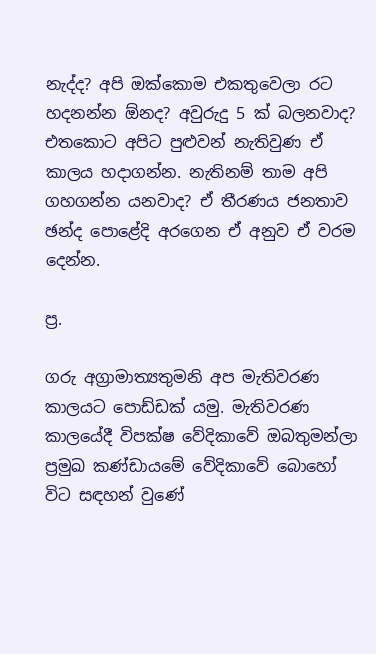නැද්ද? අපි ඔක්කොම එකතුවෙලා රට හදනන්න ඕනද? අවුරුදු 5 ක් බලනවාද? එතකොට අපිට පුළුවන් නැතිවුණ ඒ කාලය හදාගන්න. නැතිනම් තාම අපි ගහගන්න යනවාද? ඒ තීරණය ජනතාව ඡන්ද පොළේදි අරගෙන ඒ අනුව ඒ වරම දෙන්න.

ප්‍ර.

ගරු අග්‍රාමාත්‍යතුමනි අප මැතිවරණ කාලයට පොඩ්ඩක් යමු. මැතිවරණ කාලයේදී විපක්ෂ වේදිකාවේ ඔබතුමන්ලා ප්‍රමුඛ කණ්ඩායමේ වේදිකාවේ බොහෝ විට සඳහන් වුණේ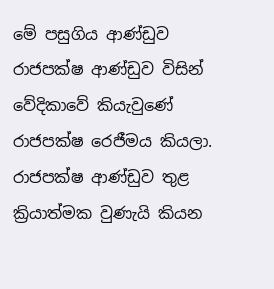මේ පසුගිය ආණ්ඩුව රාජපක්ෂ ආණ්ඩුව විසින් වේදිකාවේ කියැවුණේ රාජපක්ෂ රෙජීමය කියලා. රාජපක්ෂ ආණ්ඩුව තුළ ක්‍රියාත්මක වුණැයි කියන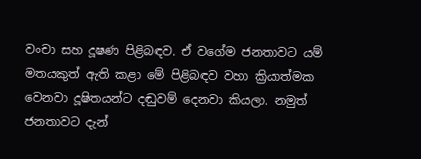වංචා සහ දූෂණ පිළිබඳව. ඒ වගේම ජනතාවට යම් මතයකුත් ඇති කළා මේ පිළිබඳව වහා ක්‍රියාත්මක වෙනවා දූෂිතයන්ට දඬුවම් දෙනවා කියලා. නමුත් ජනතාවට දැන්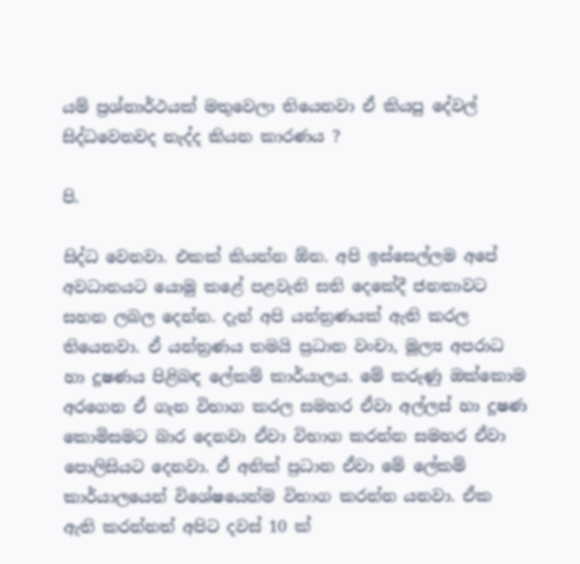යම් ප්‍රශ්නාර්ථයක් මතුවෙලා තියෙනවා ඒ කියපු දේවල් සිද්ධවෙනවද නැද්ද කියන කාරණය ?

පි.

සිද්ධ වෙනවා. එකක් කියන්න ඕන. අපි ඉස්සෙල්ලම අපේ අවධානයට යොමු කළේ පළවැනි සති දෙකේදී ජනතාවට සහන ලබල දෙන්න. දැන් අපි යන්ත්‍රණයක් ඇති කරල තියෙනවා. ඒ යන්ත්‍රණය තමයි ප්‍රධාන වංචා, මූල්‍ය අපරාධ හා දූෂණය පිළිබඳ ලේකම් කාර්යාලය. මේ කරුණු ඔක්කොම අරගෙන ඒ ගැන විභාග කරල සමහර ඒවා අල්ලස් හා දූෂණ කොමිසමට බාර දෙනවා ඒවා විභාග කරන්න සමහර ඒවා පොලිසියට දෙනවා. ඒ අනික් ප්‍රධාන ඒවා මේ ලේකම් කාර්යාලයෙන් විශේෂයෙන්ම විභාග කරන්න යනවා. ඒක ඇති කරන්නත් අපිට දවස් 10 ක්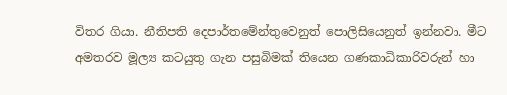විතර ගියා. නීතිපති දෙපාර්තමේන්තුවෙනුත් පොලිසියෙනුත් ඉන්නවා. මීට අමතරව මූල්‍ය කටයුතු ගැන පසුබිමක් තියෙන ගණකාධිකාරිවරුන් හා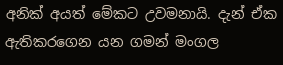අනික් අයත් මේකට උවමනායි. දැන් ඒක ඇතිකරගෙන යන ගමන් මංගල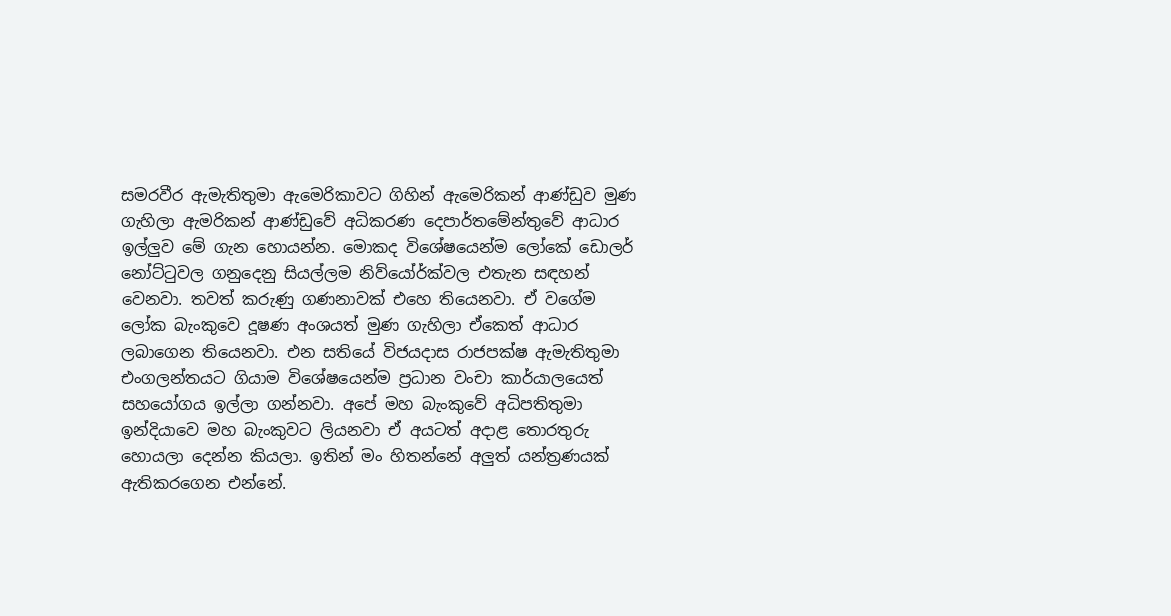සමරවීර ඇමැතිතුමා ඇමෙරිකාවට ගිහින් ඇමෙරිකන් ආණ්ඩුව මුණ ගැහිලා ඇමරිකන් ආණ්ඩුවේ අධිකරණ දෙපාර්තමේන්තුවේ ආධාර ඉල්ලුව මේ ගැන හොයන්න. මොකද විශේෂයෙන්ම ලෝකේ ඩොලර් නෝට්ටුවල ගනුදෙනු සියල්ලම නිව්යෝර්ක්වල එතැන සඳහන් වෙනවා. තවත් කරුණු ගණනාවක් එහෙ තියෙනවා. ඒ වගේම ලෝක බැංකුවෙ දූෂණ අංශයත් මුණ ගැහිලා ඒකෙත් ආධාර ලබාගෙන තියෙනවා. එන සතියේ විජයදාස රාජපක්ෂ ඇමැතිතුමා එංගලන්තයට ගියාම විශේෂයෙන්ම ප්‍රධාන වංචා කාර්යාලයෙත් සහයෝගය ඉල්ලා ගන්නවා. අපේ මහ බැංකුවේ අධිපතිතුමා ඉන්දියාවෙ මහ බැංකුවට ලියනවා ඒ අයටත් අදාළ තොරතුරු හොයලා දෙන්න කියලා. ඉතින් මං හිතන්නේ අලුත් යන්ත්‍රණයක් ඇතිකරගෙන එන්නේ.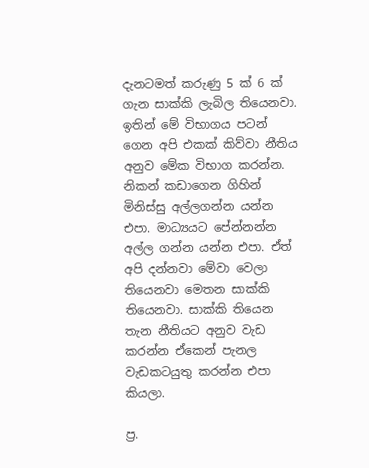දැනටමත් කරුණු 5 ක් 6 ක් ගැන සාක්කි ලැබිල තියෙනවා. ඉතින් මේ විභාගය පටන් ගෙන අපි එකක් කිව්වා නීතිය අනුව මේක විභාග කරන්න. නිකන් කඩාගෙන ගිහින් මිනිස්සු අල්ලගන්න යන්න එපා. මාධ්‍යයට පේන්නන්න අල්ල ගන්න යන්න එපා. ඒත් අපි දන්නවා මේවා වෙලා තියෙනවා මෙතන සාක්කි තියෙනවා. සාක්කි තියෙන තැන නීතියට අනුව වැඩ කරන්න ඒකෙන් පැනල වැඩකටයුතු කරන්න එපා කියලා.

ප්‍ර.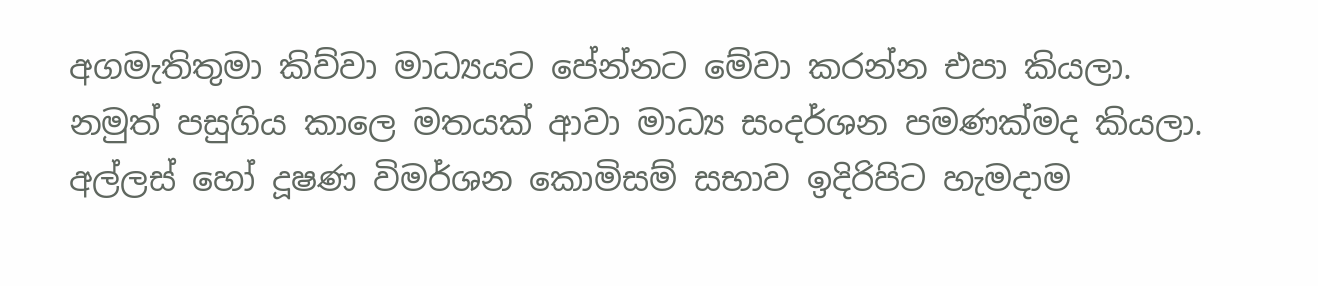අගමැතිතුමා කිව්වා මාධ්‍යයට පේන්නට මේවා කරන්න එපා කියලා. නමුත් පසුගිය කාලෙ මතයක් ආවා මාධ්‍ය සංදර්ශන පමණක්මද කියලා. අල්ලස් හෝ දූෂණ විමර්ශන කොමිසම් සභාව ඉදිරිපිට හැමදාම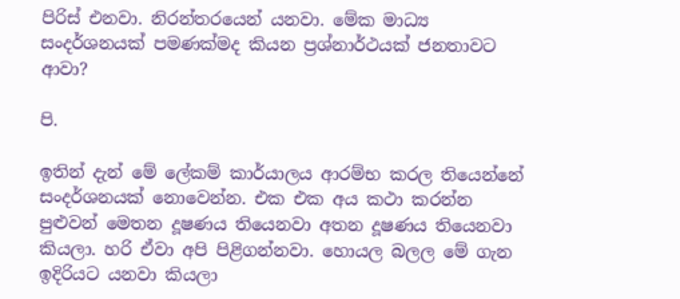පිරිස් එනවා. නිරන්තරයෙන් යනවා. මේක මාධ්‍ය සංදර්ශනයක් පමණක්මද කියන ප්‍රශ්නාර්ථයක් ජනතාවට ආවා?

පි.

ඉතින් දැන් මේ ලේකම් කාර්යාලය ආරම්භ කරල තියෙන්නේ සංදර්ශනයක් නොවෙන්න. එක එක අය කථා කරන්න පුළුවන් මෙතන දූෂණය තියෙනවා අතන දූෂණය තියෙනවා කියලා. හරි ඒවා අපි පිළිගන්නවා. හොයල බලල මේ ගැන ඉදිරියට යනවා කියලා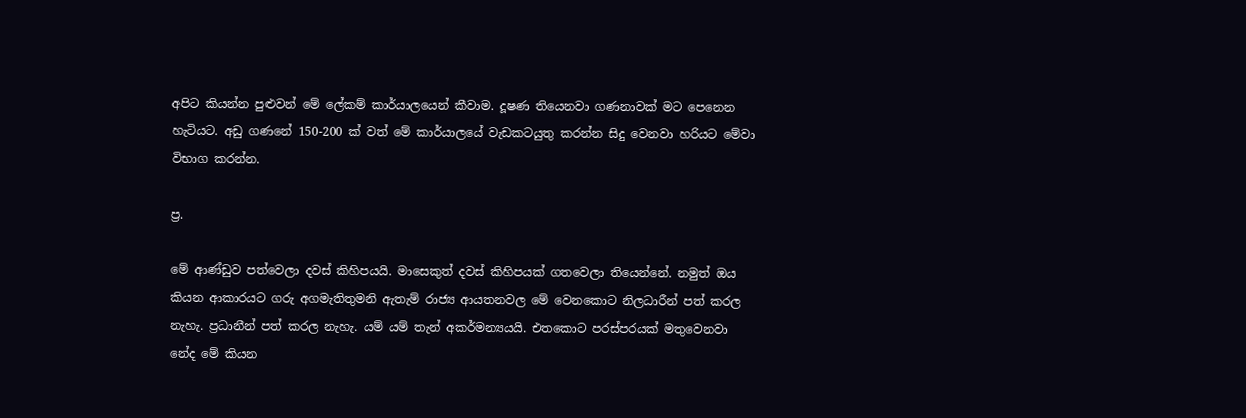අපිට කියන්න පුළුවන් මේ ලේකම් කාර්යාලයෙන් කීවාම. දූෂණ තියෙනවා ගණනාවක් මට පෙනෙන හැටියට. අඩු ගණනේ 150-200 ක් වත් මේ කාර්යාලයේ වැඩකටයුතු කරන්න සිදු වෙනවා හරියට මේවා විභාග කරන්න.

ප්‍ර.

මේ ආණ්ඩුව පත්වෙලා දවස් කිහිපයයි. මාසෙකුත් දවස් කිහිපයක් ගතවෙලා තියෙන්නේ. නමුත් ඔය කියන ආකාරයට ගරු අගමැතිතුමනි ඇතැම් රාජ්‍ය ආයතනවල මේ වෙනකොට නිලධාරීන් පත් කරල නැහැ. ප්‍රධානීන් පත් කරල නැහැ. යම් යම් තැන් අකර්මන්‍යයයි. එතකොට පරස්පරයක් මතුවෙනවා නේද මේ කියන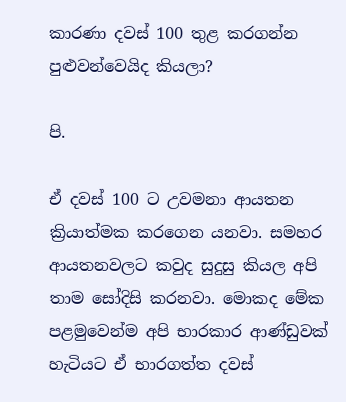කාරණා දවස් 100 තුළ කරගන්න පුළුවන්වෙයිද කියලා?

පි.

ඒ දවස් 100 ට උවමනා ආයතන ක්‍රියාත්මක කරගෙන යනවා. සමහර ආයතනවලට කවුද සුදුසු කියල අපි තාම සෝදිසි කරනවා. මොකද මේක පළමුවෙන්ම අපි භාරකාර ආණ්ඩුවක් හැටියට ඒ භාරගත්ත දවස්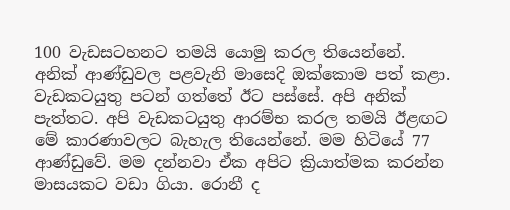100 වැඩසටහනට තමයි යොමු කරල තියෙන්නේ. අනික් ආණ්ඩුවල පළවැනි මාසෙදි ඔක්කොම පත් කළා. වැඩකටයුතු පටන් ගත්තේ ඊට පස්සේ. අපි අනික් පැත්තට. අපි වැඩකටයුතු ආරම්භ කරල තමයි ඊළඟට මේ කාරණාවලට බැහැල තියෙන්නේ. මම හිටියේ 77 ආණ්ඩුවේ. මම දන්නවා ඒක අපිට ක්‍රියාත්මක කරන්න මාසයකට වඩා ගියා. රොනී ද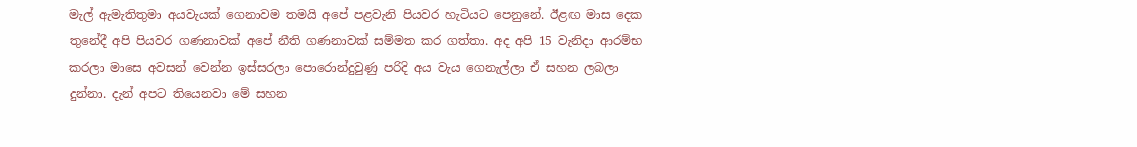මැල් ඇමැතිතුමා අයවැයක් ගෙනාවම තමයි අපේ පළවැනි පියවර හැටියට පෙනුනේ. ඊළඟ මාස දෙක තුනේදී අපි පියවර ගණනාවක් අපේ නීති ගණනාවක් සම්මත කර ගත්තා. අද අපි 15 වැනිදා ආරම්භ කරලා මාසෙ අවසන් වෙන්න ඉස්සරලා පොරොන්දුවුණු පරිදි අය වැය ගෙනැල්ලා ඒ සහන ලබලා දුන්නා. දැන් අපට තියෙනවා මේ සහන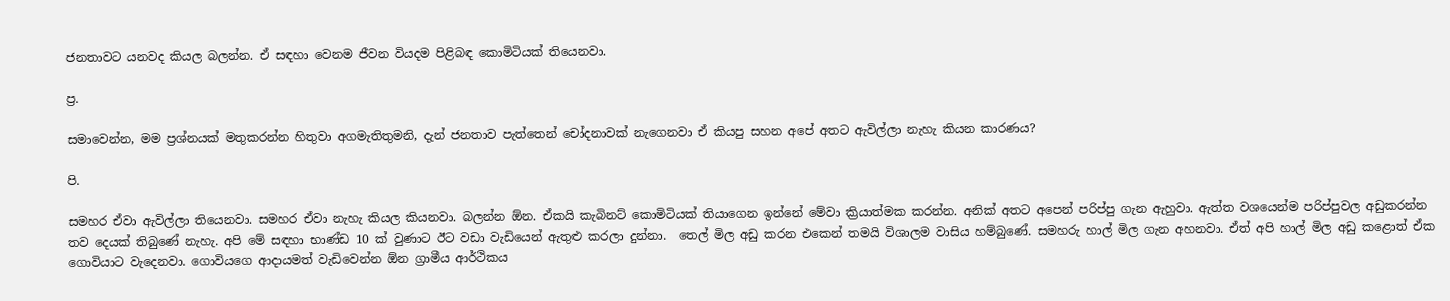ජනතාවට යනවද කියල බලන්න. ඒ සඳහා වෙනම ජීවන වියදම පිළිබඳ කොමිටියක් තියෙනවා.

ප්‍ර.

සමාවෙන්න, මම ප්‍රශ්නයක් මතුකරන්න හිතුවා අගමැතිතුමනි, දැන් ජනතාව පැත්තෙන් චෝදනාවක් නැගෙනවා ඒ කියපු සහන අපේ අතට ඇවිල්ලා නැහැ කියන කාරණය?

පි.

සමහර ඒවා ඇවිල්ලා තියෙනවා. සමහර ඒවා නැහැ කියල කියනවා. බලන්න ඕන. ඒකයි කැබිනට් කොමිටියක් තියාගෙන ඉන්නේ මේවා ක්‍රියාත්මක කරන්න. අනික් අතට අපෙන් පරිප්පු ගැන ඇහුවා. ඇත්ත වශයෙන්ම පරිප්පුවල අඩුකරන්න තව දෙයක් තිබුණේ නැහැ. අපි මේ සඳහා භාණ්ඩ 10 ක් වුණාට ඊට වඩා වැඩියෙන් ඇතුළු කරලා දුන්නා.  තෙල් මිල අඩු කරන එකෙන් තමයි විශාලම වාසිය හම්බුණේ. සමහරු හාල් මිල ගැන අහනවා. ඒත් අපි හාල් මිල අඩු කළොත් ඒක ගොවියාට වැදෙනවා. ගොවියගෙ ආදායමත් වැඩිවෙන්න ඕන ග්‍රාමීය ආර්ථිකය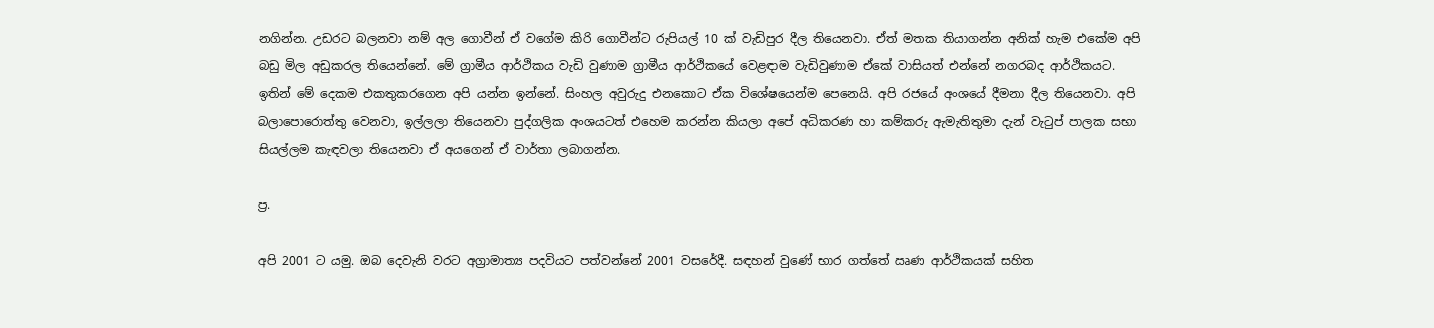නගින්න. උඩරට බලනවා නම් අල ගොවීන් ඒ වගේම කිරි ගොවීන්ට රුපියල් 10 ක් වැඩිපුර දීල තියෙනවා. ඒත් මතක තියාගන්න අනික් හැම එකේම අපි බඩු මිල අඩුකරල තියෙන්නේ. මේ ග්‍රාමීය ආර්ථිකය වැඩි වුණාම ග්‍රාමීය ආර්ථිකයේ වෙළඳාම වැඩිවුණාම ඒකේ වාසියත් එන්නේ නගරබද ආර්ථිකයට. ඉතින් මේ දෙකම එකතුකරගෙන අපි යන්න ඉන්නේ. සිංහල අවුරුදු එනකොට ඒක විශේෂයෙන්ම පෙනෙයි. අපි රජයේ අංශයේ දීමනා දීල තියෙනවා. අපි බලාපොරොත්තු වෙනවා, ඉල්ලලා තියෙනවා පුද්ගලික අංශයටත් එහෙම කරන්න කියලා අපේ අධිකරණ හා කම්කරු ඇමැතිතුමා දැන් වැටුප් පාලක සභා සියල්ලම කැඳවලා තියෙනවා ඒ අයගෙන් ඒ වාර්තා ලබාගන්න.

ප්‍ර.

අපි 2001 ට යමු. ඔබ දෙවැනි වරට අග්‍රාමාත්‍ය පදවියට පත්වන්නේ 2001 වසරේදී. සඳහන් වුණේ භාර ගත්තේ ඍණ ආර්ථිකයක් සහිත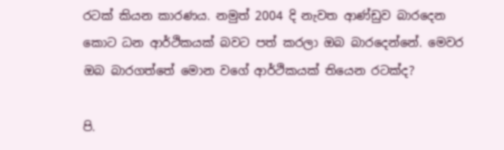රටක් කියන කාරණය. නමුත් 2004 දි නැවත ආණ්ඩුව බාරදෙන කොට ධන ආර්ථිකයක් බවට පත් කරලා ඔබ බාරදෙන්නේ. මෙවර ඔබ බාරගත්තේ මොන වගේ ආර්ථිකයක් තියෙන රටක්ද?

පි.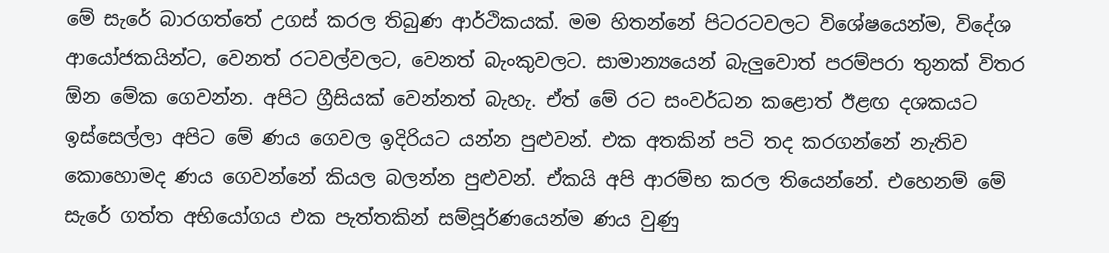මේ සැරේ බාරගත්තේ උගස් කරල තිබුණ ආර්ථිකයක්. මම හිතන්නේ පිටරටවලට විශේෂයෙන්ම, විදේශ ආයෝජකයින්ට, වෙනත් රටවල්වලට, වෙනත් බැංකුවලට. සාමාන්‍යයෙන් බැලුවොත් පරම්පරා තුනක් විතර ඕන මේක ගෙවන්න. අපිට ග්‍රීසියක් වෙන්නත් බැහැ. ඒත් මේ රට සංවර්ධන කළොත් ඊළඟ දශකයට ඉස්සෙල්ලා අපිට මේ ණය ගෙවල ඉදිරියට යන්න පුළුවන්. එක අතකින් පටි තද කරගන්නේ නැතිව කොහොමද ණය ගෙවන්නේ කියල බලන්න පුළුවන්. ඒකයි අපි ආරම්භ කරල තියෙන්නේ. එහෙනම් මේ සැරේ ගත්ත අභියෝගය එක පැත්තකින් සම්පූර්ණයෙන්ම ණය වුණු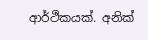ආර්ථිකයක්. අනික්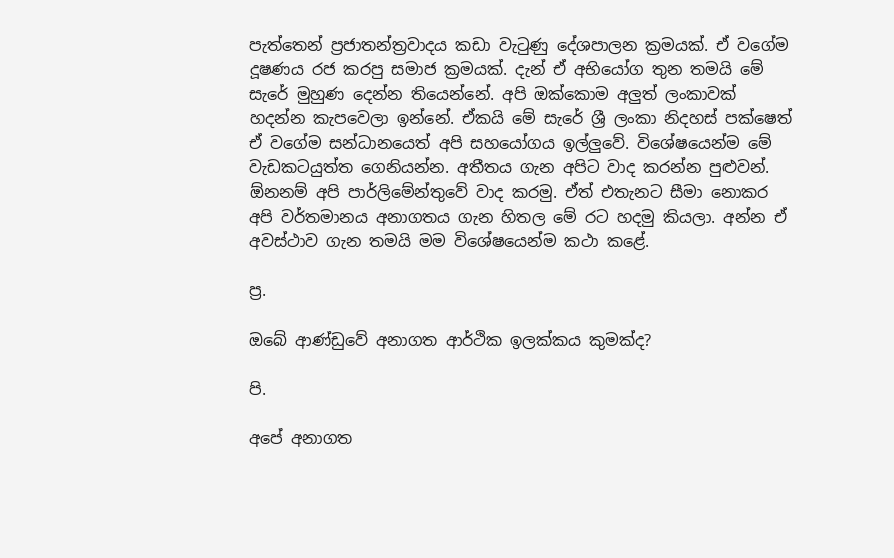පැත්තෙන් ප්‍රජාතන්ත්‍රවාදය කඩා වැටුණු දේශපාලන ක්‍රමයක්. ඒ වගේම දූෂණය රජ කරපු සමාජ ක්‍රමයක්. දැන් ඒ අභියෝග තුන තමයි මේ සැරේ මුහුණ දෙන්න තියෙන්නේ. අපි ඔක්කොම අලුත් ලංකාවක් හදන්න කැපවෙලා ඉන්නේ. ඒකයි මේ සැරේ ශ්‍රී ලංකා නිදහස් පක්ෂෙත් ඒ වගේම සන්ධානයෙත් අපි සහයෝගය ඉල්ලුවේ. විශේෂයෙන්ම මේ වැඩකටයුත්ත ගෙනියන්න. අතීතය ගැන අපිට වාද කරන්න පුළුවන්. ඕනනම් අපි පාර්ලිමේන්තුවේ වාද කරමු. ඒත් එතැනට සීමා නොකර අපි වර්තමානය අනාගතය ගැන හිතල මේ රට හදමු කියලා. අන්න ඒ අවස්ථාව ගැන තමයි මම විශේෂයෙන්ම කථා කළේ.

ප්‍ර.

ඔබේ ආණ්ඩුවේ අනාගත ආර්ථික ඉලක්කය කුමක්ද?

පි.

අපේ අනාගත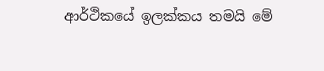ආර්ථිකයේ ඉලක්කය තමයි මේ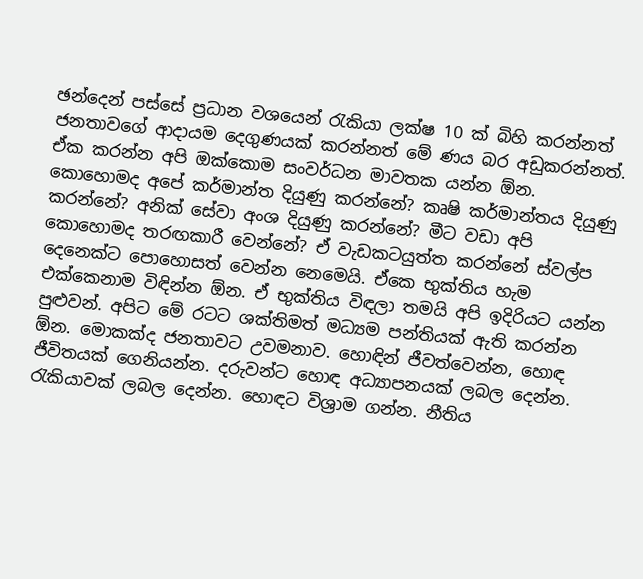ඡන්දෙන් පස්සේ ප්‍රධාන වශයෙන් රැකියා ලක්ෂ 10 ක් බිහි කරන්නත් ජනතාවගේ ආදායම දෙගුණයක් කරන්නත් මේ ණය බර අඩුකරන්නත්. ඒක කරන්න අපි ඔක්කොම සංවර්ධන මාවතක යන්න ඕන. කොහොමද අපේ කර්මාන්ත දියුණු කරන්නේ? කෘෂි කර්මාන්තය දියුණු කරන්නේ? අනික් සේවා අංශ දියුණු කරන්නේ? මීට වඩා අපි කොහොමද තරඟකාරී වෙන්නේ? ඒ වැඩකටයුත්ත කරන්නේ ස්වල්ප දෙනෙක්ට පොහොසත් වෙන්න නෙමෙයි. ඒකෙ භුක්තිය හැම එක්කෙනාම විඳින්න ඕන. ඒ භුක්තිය විඳලා තමයි අපි ඉදිරියට යන්න පුළුවන්. අපිට මේ රටට ශක්තිමත් මධ්‍යම පන්තියක් ඇති කරන්න ඕන. මොකක්ද ජනතාවට උවමනාව. හොඳින් ජීවත්වෙන්න, හොඳ ජීවිතයක් ගෙනියන්න. දරුවන්ට හොඳ අධ්‍යාපනයක් ලබල දෙන්න. රැකියාවක් ලබල දෙන්න. හොඳට විශ්‍රාම ගන්න. නීතිය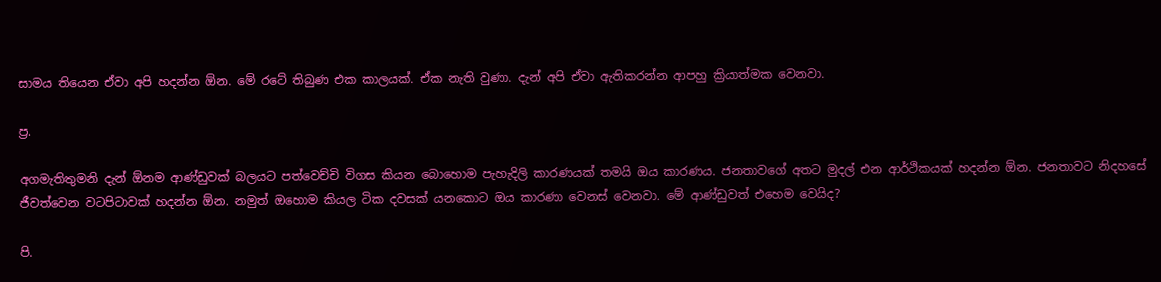සාමය තියෙන ඒවා අපි හදන්න ඕන. මේ රටේ තිබුණ එක කාලයක්. ඒක නැති වුණා. දැන් අපි ඒවා ඇතිකරන්න ආපහු ක්‍රියාත්මක වෙනවා.

ප්‍ර.

අගමැතිතුමනි දැන් ඕනම ආණ්ඩුවක් බලයට පත්වෙච්චි විගස කියන බොහොම පැහැදිලි කාරණයක් තමයි ඔය කාරණය. ජනතාවගේ අතට මුදල් එන ආර්ථිකයක් හදන්න ඕන. ජනතාවට නිදහසේ ජීවත්වෙන වටපිටාවක් හදන්න ඕන. නමුත් ඔහොම කියල ටික දවසක් යනකොට ඔය කාරණා වෙනස් වෙනවා. මේ ආණ්ඩුවත් එහෙම වෙයිද?

පි.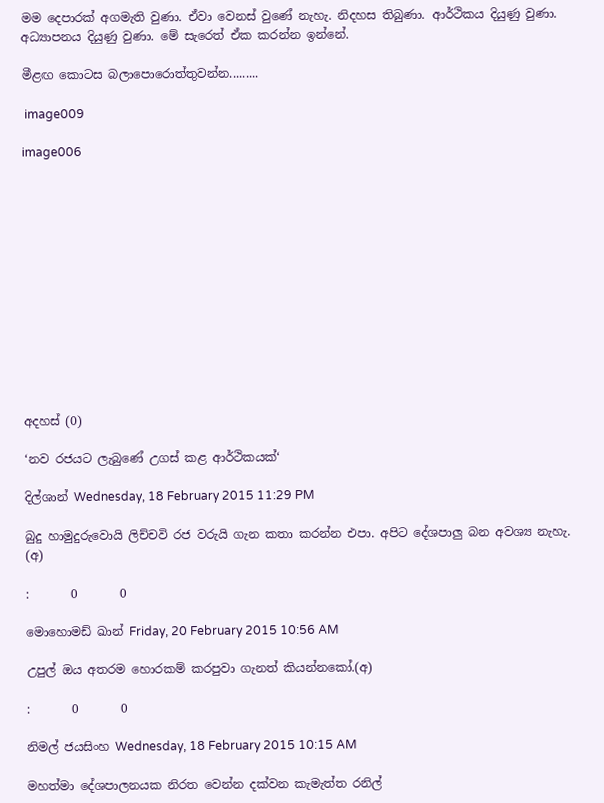මම දෙපාරක් අගමැති වුණා. ඒවා වෙනස් වුණේ නැහැ. නිදහස තිබුණා. ආර්ථිකය දියුණු වුණා. අධ්‍යාපනය දියුණු වුණා. මේ සැරෙත් ඒක කරන්න ඉන්නේ.

මීළඟ කොටස බලාපොරොත්තුවන්න.........

 image009

image006













අදහස් (0)

‘නව රජයට ලැබුණේ උගස් කළ ආර්ථිකයක්‘

දිල්ශාන් Wednesday, 18 February 2015 11:29 PM

බුදු හාමුදුරුවොයි ලිච්චවි රජ වරුයි ගැන කතා කරන්න එපා. අපිට දේශපාලු බන අවශ්‍ය නැහැ. (අ)

:       0       0

මොහොමඩ් ඛාන් Friday, 20 February 2015 10:56 AM

උපුල් ඔය අතරම හොරකම් කරපුවා ගැනත් කියන්නකෝ.(අ)

:       0       0

නිමල් ජයසිංහ Wednesday, 18 February 2015 10:15 AM

මහත්මා දේශපාලනයක නිරත වෙන්න දක්වන කැමැත්ත රනිල්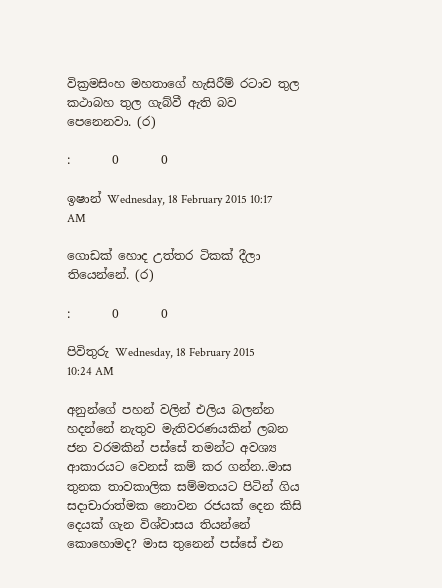වික්‍රමසිංහ මහතාගේ හැසිරීම් රටාව තුල කථාබහ තුල ගැබ්වී ඇති බව පෙනෙනවා. (ර)

:       0       0

ඉෂාන් Wednesday, 18 February 2015 10:17 AM

ගොඩක් හොද උත්තර ටිකක් දීලා තියෙන්නේ. (ර)

:       0       0

පිවිතුරු Wednesday, 18 February 2015 10:24 AM

අනුන්ගේ පහන් වලින් එලිය බලන්න හදන්නේ නැතුව මැතිවරණයකින් ලබන ජන වරමකින් පස්සේ තමන්ට අවශ්‍ය ආකාරයට වෙනස් කම් කර ගන්න..මාස තුනක තාවකාලික සම්මතයට පිටින් ගිය සදාචාරාත්මක නොවන රජයක් දෙන කිසි දෙයක් ගැන විශ්වාසය තියන්නේ කොහොමද? මාස තුනෙන් පස්සේ එන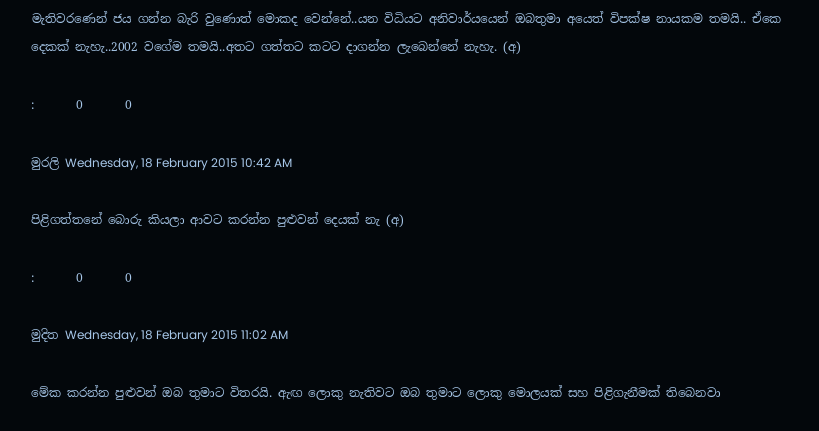මැතිවරණෙන් ජය ගන්න බැරි වුණොත් මොකද වෙන්නේ..යන විධියට අනිවාර්යයෙන් ඔබතුමා අයෙත් විපක්ෂ නායකම තමයි.. ඒකෙ දෙකක් නැහැ..2002 වගේම තමයි..අතට ගත්තට කටට දාගන්න ලැබෙන්නේ නැහැ. (අ)

:       0       0

මුරලි Wednesday, 18 February 2015 10:42 AM

පිළිගත්තනේ බොරු කියලා ආවට කරන්න පුළුවන් දෙයක් නැ (අ)

:       0       0

මුදිත Wednesday, 18 February 2015 11:02 AM

මේක කරන්න පුළුවන් ඔබ තුමාට විතරයි. ඇඟ ලොකු නැතිවට ඔබ තුමාට ලොකු මොලයක් සහ පිළිගැනීමක් තිබෙනවා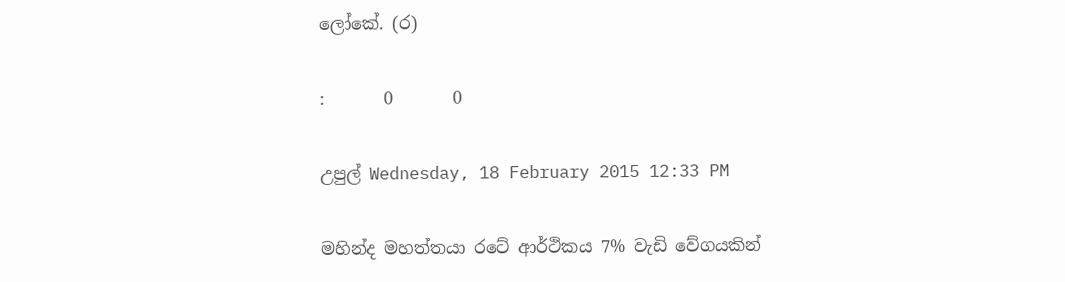ලෝකේ. (ර)

:       0       0

උපුල් Wednesday, 18 February 2015 12:33 PM

මහින්ද මහත්තයා රටේ ආර්ථිකය 7% වැඩි වේගයකින්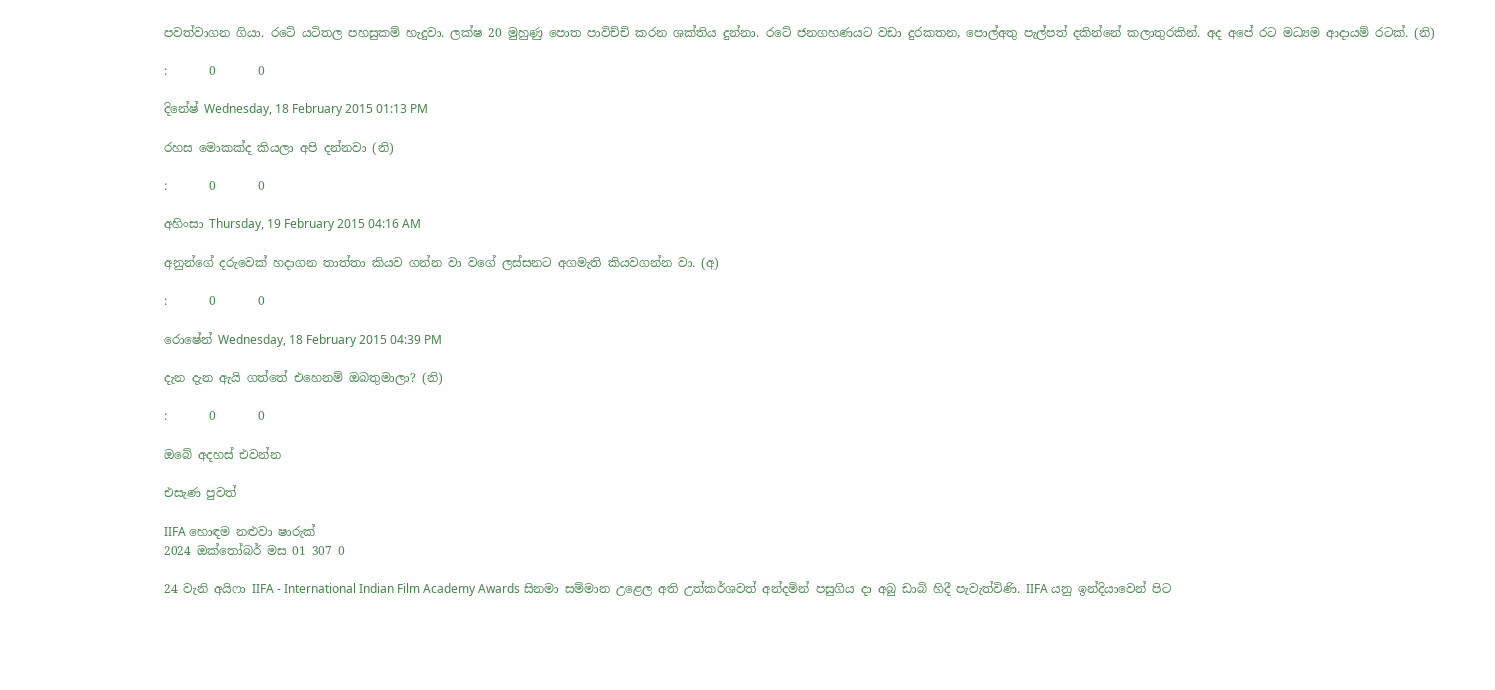පවත්වාගන ගියා. රටේ යටිතල පහසුකම් හැදුවා. ලක්ෂ 20 මුහුණු පොත පාවිච්චි කරන ශක්තිය දුන්නා. රටේ ජනගහණයට වඩා දුරකතන, පොල්අතු පැල්පත් දකින්නේ කලාතුරකින්. අද අපේ රට මධ්‍යම ආදායම් රටක්. (නි)

:       0       0

දිනේෂ් Wednesday, 18 February 2015 01:13 PM

රහස මොකක්ද කියලා අපි දන්නවා (නි)

:       0       0

අහිංසා Thursday, 19 February 2015 04:16 AM

අනුන්ගේ දරුවෙක් හදාගන තාත්තා කියව ගන්න වා වගේ ලස්සනට අගමැති කියවගන්න වා. (අ)

:       0       0

රොෂේන් Wednesday, 18 February 2015 04:39 PM

දැන දැන ඇයි ගත්තේ එහෙනම් ඔබතුමාලා? (නි)

:       0       0

ඔබේ අදහස් එවන්න

එසැණ පුවත්

IIFA හොඳම නළුවා ෂාරුක්
2024 ඔක්තෝබර් මස 01 307 0

24 වැනි අයිෆා IIFA - International Indian Film Academy Awards සිනමා සම්මාන උළෙල අති උත්කර්ශවත් අන්දමින් පසුගිය දා අබු ඩාබි හිදී පැවැත්විණි. IIFA යනු ඉන්දියාවෙන් පිට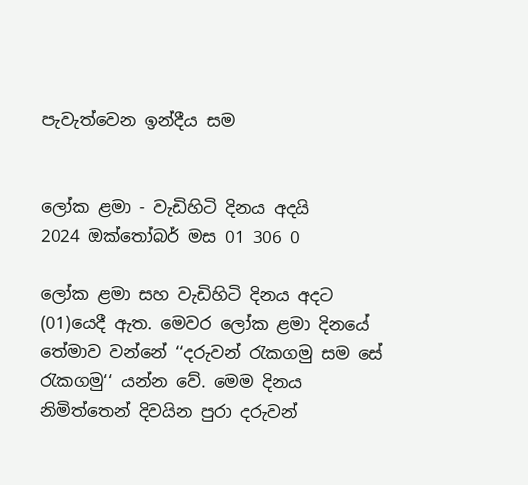පැවැත්වෙන ඉන්දීය සම


ලෝක ළමා - වැඩිහිටි දිනය අදයි
2024 ඔක්තෝබර් මස 01 306 0

ලෝක ළමා සහ වැඩිහිටි දිනය අදට (01)යෙදී ඇත. මෙවර ලෝක ළමා දිනයේ තේමාව වන්නේ ‘‘දරුවන් රැකගමු සම සේ රැකගමු‘‘ යන්න වේ. මෙම දිනය නිමිත්තෙන් දිවයින පුරා දරුවන්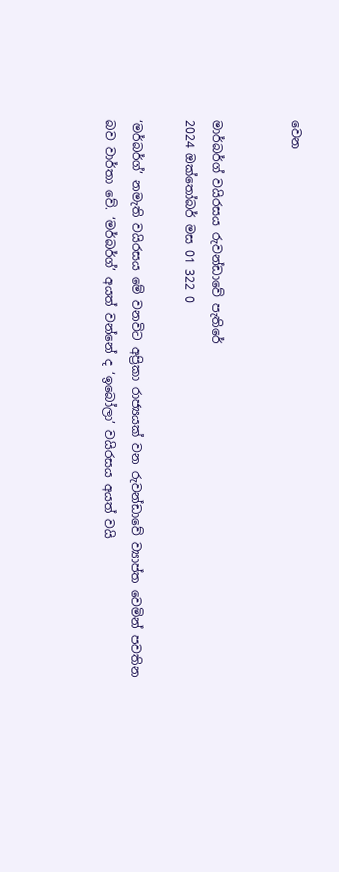වෙන


මාර්බර්ග් වයිරසය රුවන්ඩාවේ පැතිරේ
2024 ඔක්තෝබර් මස 01 322 0

‘මර්බර්ග්’ නමැති වයිරසය මේ වනවිට අප්‍රිකා රාජ්‍යයක් වන රුවන්ඩාවේ ව්‍යාප්ත වෙමින් පවතින බව වාර්තා වේ. ‘මර්බර්ග්’ අයත් වන්නේ ද ‘ඉබෝලා’ වයිරසය අයත් වයි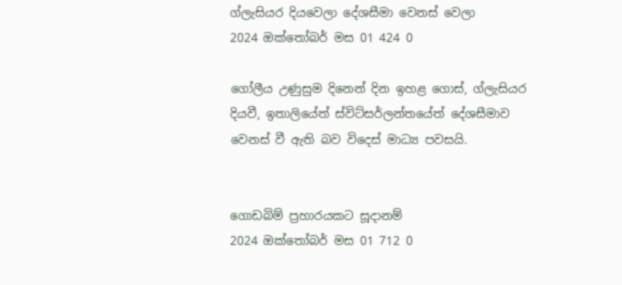ග්ලැසියර දියවෙලා දේශසීමා වෙනස් වෙලා
2024 ඔක්තෝබර් මස 01 424 0

ගෝලීය උණුසුම දිනෙන් දින ඉහළ ගොස්, ග්ලැසියර දියවී, ඉතාලියේත් ස්විට්සර්ලන්තයේත් දේශසීමාව වෙනස් වී ඇති බව විදෙස් මාධ්‍ය පවසයි.


ගොඩබිම් ප්‍රහාරයකට සූදානම්
2024 ඔක්තෝබර් මස 01 712 0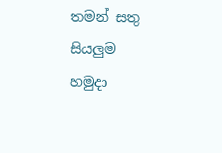තමන් සතු සියලුම හමුදා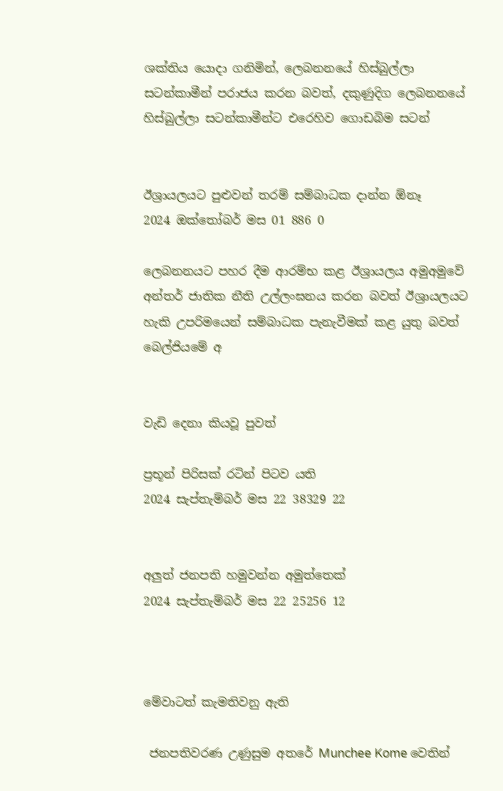ශක්තිය යොදා ගනිමින්, ලෙබනනයේ හිස්බුල්ලා සටන්කාමීන් පරාජය කරන බවත්, දකුණුදිග ලෙබනනයේ හිස්බුල්ලා සටන්කාමීන්ට එරෙහිව ගොඩබිම සටන්


ඊශ්‍රායලයට පුළුවන් තරම් සම්බාධක දාන්න ඕනෑ
2024 ඔක්තෝබර් මස 01 886 0

ලෙබනනයට පහර දීම ආරම්භ කළ ඊශ්‍රායලය අමුඅමුවේ අන්තර් ජාතික නීති උල්ලංඝනය කරන බවත් ඊශ්‍රායලයට හැකි උපරිමයෙන් සම්බාධක පැනැවීමක් කළ යුතු බවත් බෙල්ජියමේ අ


වැඩි දෙනා කියවූ පුවත්

ප්‍රභූන් පිරිසක් රටින් පිටව යති
2024 සැප්තැම්බර් මස 22 38329 22


අලුත් ජනපති හමුවන්න අමුත්තෙක්
2024 සැප්තැම්බර් මස 22 25256 12



මේවාටත් කැමතිවනු ඇති

 ජනපතිවරණ උණුසුම අතරේ Munchee Kome වෙතින්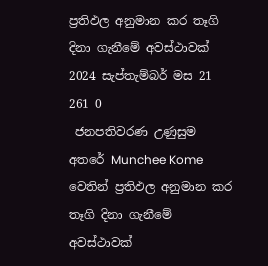ප්‍රතිඵල අනුමාන කර තෑගි දිනා ගැනීමේ අවස්ථාවක් 2024 සැප්තැම්බර් මස 21 261 0
 ජනපතිවරණ උණුසුම අතරේ Munchee Kome වෙතින් ප්‍රතිඵල අනුමාන කර තෑගි දිනා ගැනීමේ අවස්ථාවක්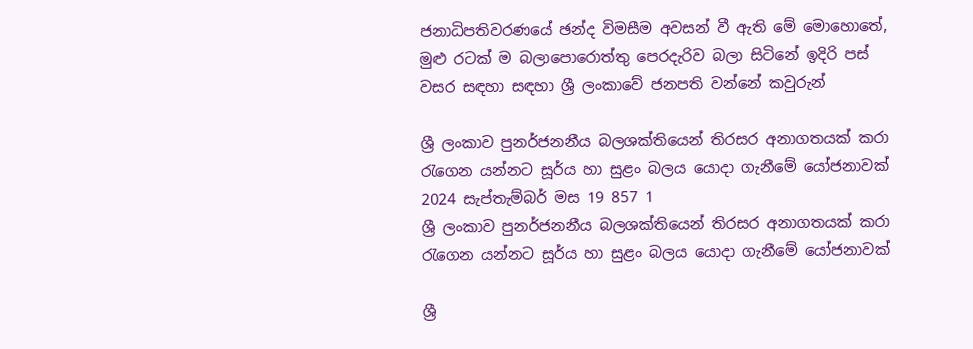ජනාධිපතිවරණයේ ඡන්ද විමසීම අවසන් වී ඇති මේ මොහොතේ, මුළු රටක් ම බලාපොරොත්තු පෙරදැරිව බලා සිටිනේ ඉදිරි පස් වසර සඳහා සඳහා ශ්‍රී ලංකාවේ ජනපති වන්නේ කවුරුන්

ශ්‍රී ලංකාව පුනර්ජනනීය බලශක්තියෙන් තිරසර අනාගතයක් කරා රැගෙන යන්නට සූර්ය හා සුළං බලය යොදා ගැනීමේ යෝජනාවක් 2024 සැප්තැම්බර් මස 19 857 1
ශ්‍රී ලංකාව පුනර්ජනනීය බලශක්තියෙන් තිරසර අනාගතයක් කරා රැගෙන යන්නට සූර්ය හා සුළං බලය යොදා ගැනීමේ යෝජනාවක්

ශ්‍රී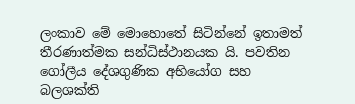ලංකාව මේ මොහොතේ සිටින්නේ ඉතාමත් තීරණාත්මක සන්ධිස්ථානයක යි. පවතින ගෝලීය දේශගුණික අභියෝග සහ බලශක්ති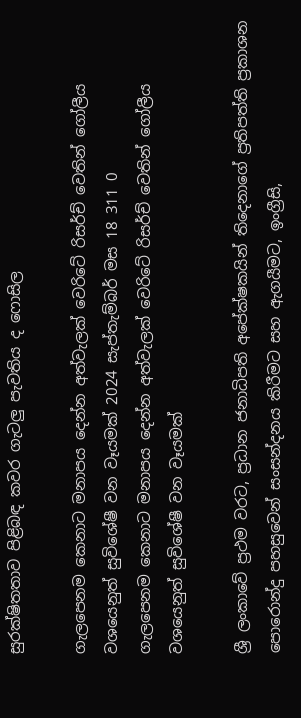සුරක්ෂිතතාව පිළිබඳ කවර ගැටලු පැවතිය ද ෆොසිල

ගැලපෙනම කෙනාට මනාපය දෙන්න අත්වැලක් වෙරිටේ රිසර්ච් වෙතින් ගෝලීය වශයෙනුත් සුවිශේෂී වන වෑයමක් 2024 සැප්තැම්බර් මස 18 311 0
ගැලපෙනම කෙනාට මනාපය දෙන්න අත්වැලක් වෙරිටේ රිසර්ච් වෙතින් ගෝලීය වශයෙනුත් සුවිශේෂී වන වෑයමක්

ශ්‍රී ලංකාවේ ප්‍රථම වරට, ප්‍රධාන ජනාධිපති අපේක්ෂකයින් තිදෙනාගේ ප්‍රතිපත්ති ප්‍රකාශන පොරොන්දු පහසුවෙන් සංසන්දනය කිරීමට සහ ඇගයීමට, ඉංග්‍රීසි,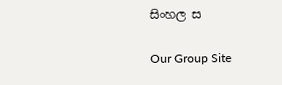සිංහල ස

Our Group Site